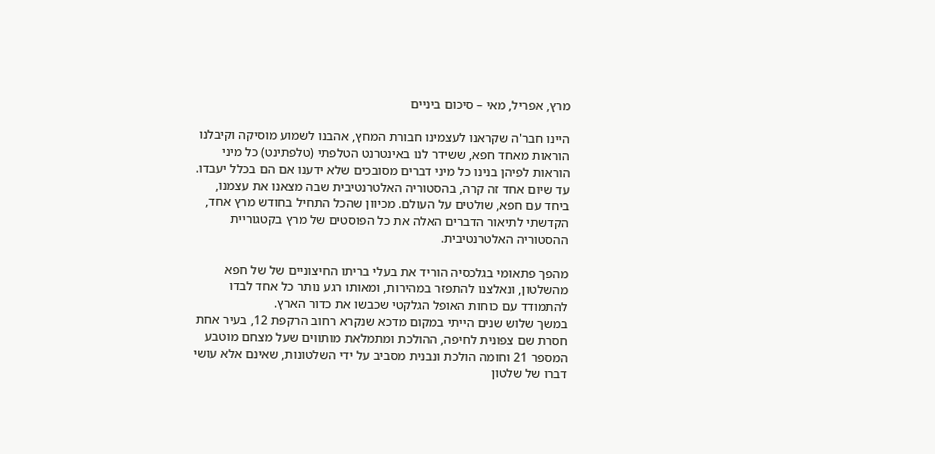מרץ, אפריל, מאי – סיכום ביניים

היינו חבר'ה שקראנו לעצמינו חבורת המחץ, אהבנו לשמוע מוסיקה וקיבלנו הוראות מאחד חפא, ששידר לנו באינטרנט הטלפתי (טלפתינט) כל מיני הוראות לפיהן בנינו כל מיני דברים מסובכים שלא ידענו אם הם בכלל יעבדו.
עד שיום אחד זה קרה, בהסטוריה האלטרנטיבית שבה מצאנו את עצמנו, ביחד עם חפא, שולטים על העולם. מכיוון שהכל התחיל בחודש מרץ אחד, הקדשתי לתיאור הדברים האלה את כל הפוסטים של מרץ בקטגוריית ההסטוריה האלטרנטיבית.

מהפך פתאומי בגלכסיה הוריד את בעלי בריתו החיצוניים של של חפא מהשלטון, ונאלצנו להתפזר במהירות, ומאותו רגע נותר כל אחד לבדו להתמודד עם כוחות האופל הגלקטי שכבשו את כדור הארץ.
במשך שלוש שנים הייתי במקום מדכא שנקרא רחוב הרקפת 12, בעיר אחת חסרת שם צפונית לחיפה, ההולכת ומתמלאת מותווים שעל מצחם מוטבע המספר 21 וחומה הולכת ונבנית מסביב על ידי השלטונות, שאינם אלא עושי דברו של שלטון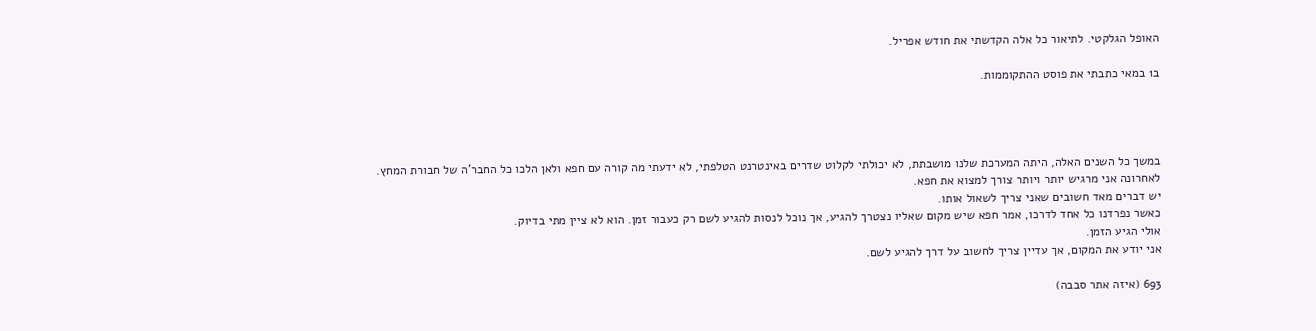האופל הגלקטי. לתיאור כל אלה הקדשתי את חודש אפריל.

ב1 במאי כתבתי את פוסט ההתקוממות.




במשך כל השנים האלה, היתה המערכת שלנו מושבתת, לא יכולתי לקלוט שדרים באינטרנט הטלפתי, לא ידעתי מה קורה עם חפא ולאן הלכו כל החבר'ה של חבורת המחץ.
לאחרונה אני מרגיש יותר ויותר צורך למצוא את חפא.
יש דברים מאד חשובים שאני צריך לשאול אותו.
כאשר נפרדנו כל אחד לדרכו, אמר חפא שיש מקום שאליו נצטרך להגיע, אך נוכל לנסות להגיע לשם רק כעבור זמן. הוא לא ציין מתי בדיוק.
אולי הגיע הזמן.
אני יודע את המקום, אך עדיין צריך לחשוב על דרך להגיע לשם.

693 (איזה אתר סבבה)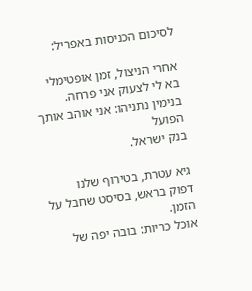לסיכום הכניסות באפריל:

אחרי הניצול, זמן אופטימלי
בא לי לצעוק אני פרחה.
בנימין נתניהו: אני אוהב אותך הפועל
בנק ישראל.

גיא עטרת, בטירוף שלנו
דפוק בראש, בסיסט שחבל על הזמן.
אוכל כריות: בובה יפה של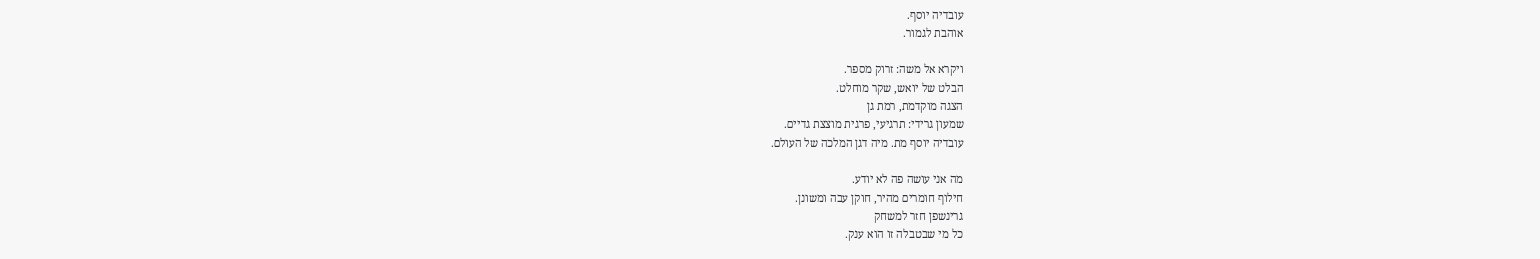עובדיה יוסף.
אוהבת לגמור.

ויקרא אל משה: זרוק מספר.
הבלט של יואש, שקר מוחלט.
הצגה מוקדמת, רמת גן
שמעון גרידי: תרגיעי, פרגית מוצצת גדיים.
עובדיה יוסף מת. מיה דגן המלכה של העולם.

מה אני עושה פה לא יודע.
חילוף חומרים מהיר, חוקן עבה ומשונן.
גרינשפן חזר למשחק
כל מי שבטבלה זו הוא ענק.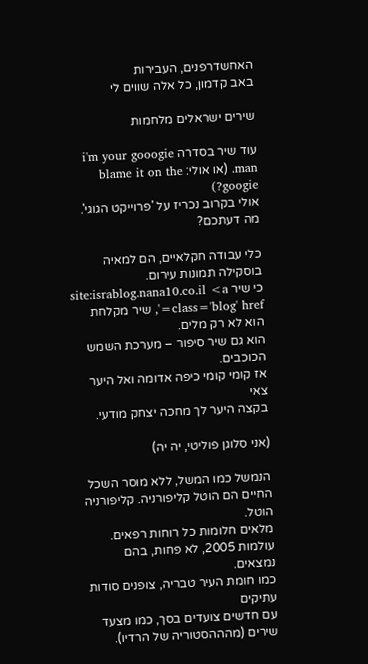האחשדרפנים, העבירות
באב קדמון, כל אלה שווים לי

שירים ישראלים מלחמות

עוד שיר בסדרה i'm your gooogie man. (או אולי: blame it on the googie?)
אולי בקרוב נכריז על 'פרוייקט הגוגי'. מה דעתכם?

כלי עבודה חקלאיים, הם למאיה בוסקילה תמונות עירום.
כי שיר site:israblog.nana10.co.il <a class='blog' href=', שיר מקלחת הוא לא רק מלים.
הוא גם שיר סיפור – מערכת השמש הכוכבים.
אז קומי קומי כיפה אדומה ואל היער צאי
בקצה היער לך מחכה יצחק מודעי.

(אני סלוגן פוליטי, יה יה)

הנמשל כמו המשל, ללא מוסר השכל
החיים הם הוטל קליפורניה. קליפורניה הוטל.
מלאים חלומות כל רוחות רפאים.
עולמות 2005, לא פחות, בהם נמצאים.
כמו חומת העיר טבריה, צופנים סודות עתיקים
עם חדשים צועדים בסך, כמו מצעד שירים (מהההסטוריה של הרדיו).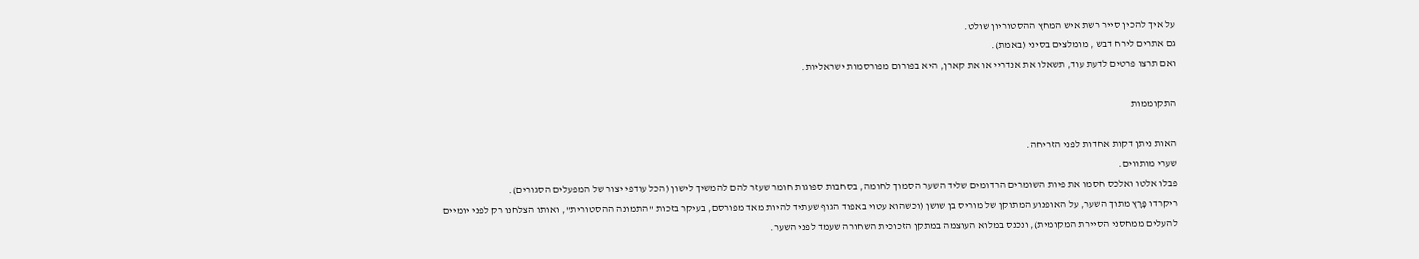על איך להכין סייר רשת איש המחץ ההסטוריון שולט.
גם אתרים לירח דבש , מומלצים בסיני (באמת).
ואם תרצו פרטים לדעת עוד, תשאלו את אנדריי או את קארן, היא בפורום מפורסמות ישראליות.

התקוממות

האות ניתן דקות אחדות לפני הזריחה.
שערי מותווים.
פבלו אלטו ואלכס חסמו את פיות השומרים הרדומים שליד השער הסמוך לחומה, בסחבות ספוגות חומר שעזר להם להמשיך לישון (הכל עודפי יצור של המפעלים הסגורים).
ריקרדו פָּרָץ מתוך השער, על האופנוע המתוקן של מוריס בן שושן (וכשהוא עטוי באפוד הגוף שעתיד להיות מאד מפורסם, בעיקר בזכות "התמונה ההסטורית", ואותו הצלחנו רק לפני יומיים להעלים ממחסני הסיירת המקומית), ונכנס במלוא העוצמה במתקן הזכוכית השחורה שעמד לפני השער.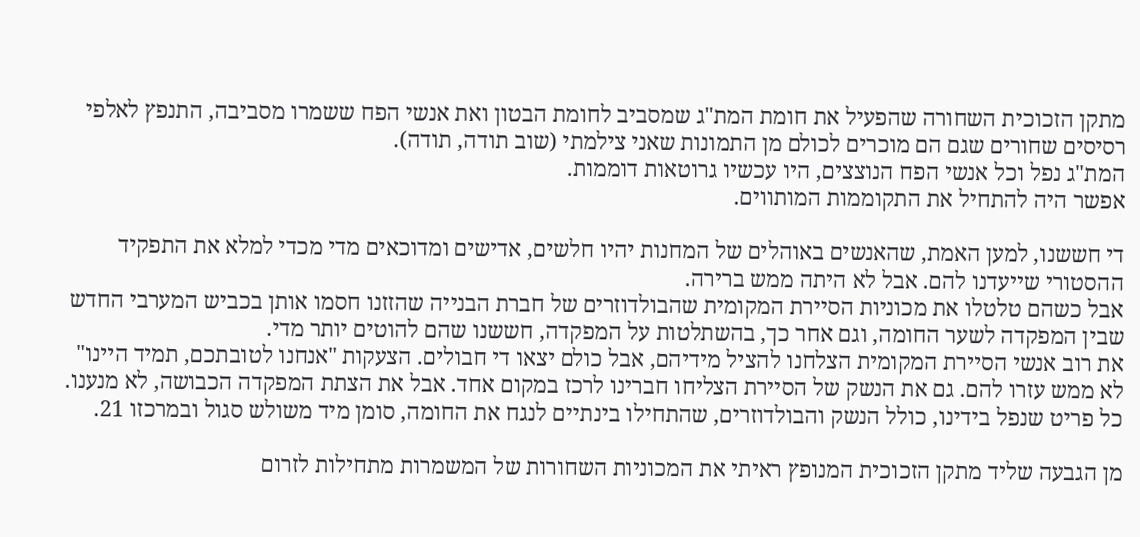מתקן הזכוכית השחורה שהפעיל את חומת המת"ג שמסביב לחומת הבטון ואת אנשי הפח ששמרו מסביבה, התנפץ לאלפי רסיסים שחורים שגם הם מוכרים לכולם מן התמונות שאני צילמתי (שוב תודה, תודה).
המת"ג נפל וכל אנשי הפח הנוצצים, היו עכשיו גרוטאות דוממות.
אפשר היה להתחיל את התקוממות המותווים.

די חששנו, למען האמת, שהאנשים באוהלים של המחנות יהיו חלשים, אדישים ומדוכאים מדי מכדי למלא את התפקיד ההסטורי שייעדנו להם. אבל לא היתה ממש ברירה.
אבל כשהם טלטלו את מכוניות הסיירת המקומית שהבולדוזרים של חברת הבנייה שהזזנו חסמו אותן בכביש המערבי החדש שבין המפקדה לשער החומה, וגם אחר כך, בהשתלטות על המפקדה, חששנו שהם להוטים יותר מדי.
את רוב אנשי הסיירת המקומית הצלחנו להציל מידיהם, אבל כולם יצאו די חבולים. הצעקות "אנחנו לטובתכם, תמיד היינו" לא ממש עזרו להם. גם את הנשק של הסיירת הצליחו חברינו לרכז במקום אחד. אבל את הצתת המפקדה הכבושה, לא מנענו.
כל פריט שנפל בידינו, כולל הנשק והבולדוזרים, שהתחילו בינתיים לנגח את החומה, סומן מיד משולש סגול ובמרכזו 21.

מן הגבעה שליד מתקן הזכוכית המנופץ ראיתי את המכוניות השחורות של המשמרות מתחילות לזרום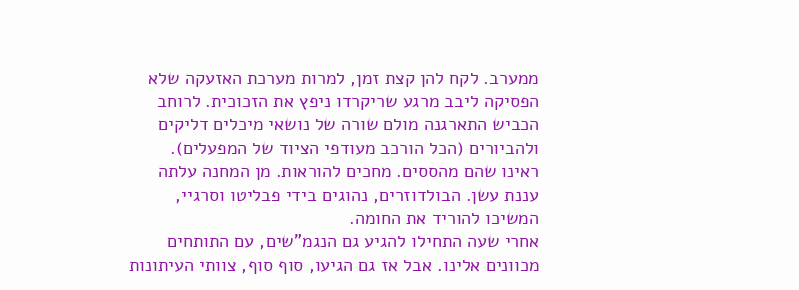ממערב. לקח להן קצת זמן, למרות מערכת האזעקה שלא הפסיקה ליבב מרגע שריקרדו ניפץ את הזכוכית. לרוחב הכביש התארגנה מולם שורה של נושאי מיכלים דליקים ולהביורים (הכל הורכב מעודפי הציוד של המפעלים).
ראינו שהם מהססים. מחכים להוראות. מן המחנה עלתה עננת עשן. הבולדוזרים, נהוגים בידי פבליטו וסרגיי, המשיכו להוריד את החומה.
אחרי שעה התחילו להגיע גם הנגמ"שים, עם התותחים מכוונים אלינו. אבל אז גם הגיעו, סוף סוף, צוותי העיתונות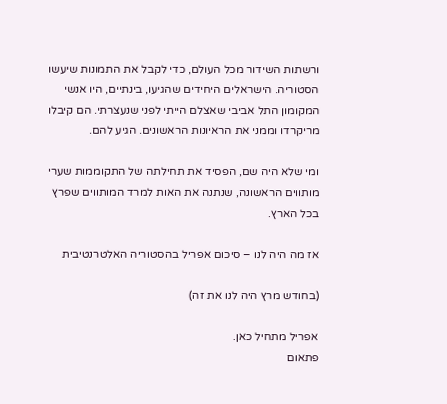ורשתות השידור מכל העולם, כדי לקבל את התמונות שיעשו הסטוריה. הישראלים היחידים שהגיעו, בינתיים, היו אנשי המקומון התל אביבי שאצלם הייתי לפני שנעצרתי. הם קיבלו מריקרדו וממני את הראיונות הראשונים. הגיע להם.

ומי שלא היה שם, הפסיד את תחילתה של התקוממות שערי מותווים הראשונה, שנתנה את האות למרד המותווים שפרץ בכל הארץ.

אז מה היה לנו – סיכום אפריל בהסטוריה האלטרנטיבית

(בחודש מרץ היה לנו את זה)

אפריל מתחיל כאן.
פתאום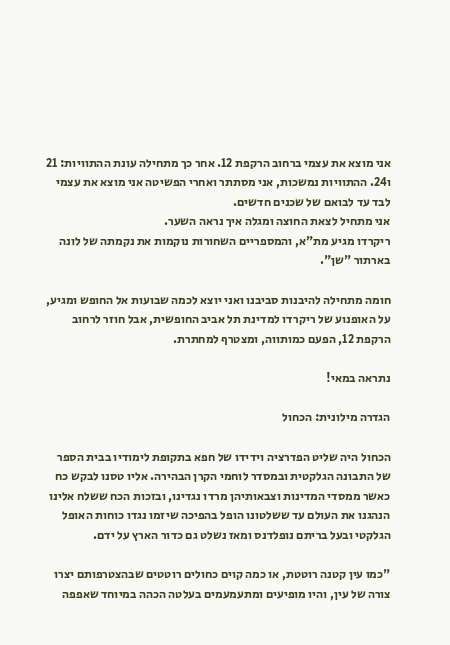אני מוצא את עצמי ברחוב הרקפת 12. אחר כך מתחילה עונת ההתוויות: 21 ו24. ההתוויות נמשכות, אני מסתתר ואחרי הפשיטה אני מוצא את עצמי לבד עד לבואם של שכנים חדשים.
אני מתחיל לצאת החוצה ומגלה איך נראה השער.
ריקרדו מגיע מת"א, והמספריים השחורות נוקמות את נקמתה של לונה בארתור "שן".

חומה מתחילה להיבנות סביבנו ואני יוצא לכמה שבועות אל החופש ומגיע, על האופנוע של ריקרדו למדינת תל אביב החופשית, אבל חוזר לרחוב הרקפת 12, הפעם כמותווה, ומצטרף למחתרת.

נתראה במאי!

הגדרה מילונית: הכחול

הכחול היה שליט הפדרציה וידידו של חפא בתקופת לימודיו בבית הספר של התבונה הגלקטית ובמסדר לוחמי הקרן הבהירה. אליו טסנו לבקש כח כאשר ממסדי המדינות וצבאותיהן מרדו נגדינו, ובזכות הכח ששלח אלינו הנהגנו את העולם עד ששלטונו הופל בהפיכה שיזמו נגדו כוחות האופל הגלקטי ובעל בריתם נופלדנס ומאז נשלט גם כדור הארץ על ידם.

"כמו עין קטנה רוטטת, או כמה קוים כחולים רוטטים שבהצטרפותם יצרו צורה של עין, והיו מופיעים ומתעמעמים בעלטה הכהה במיוחד שאפפה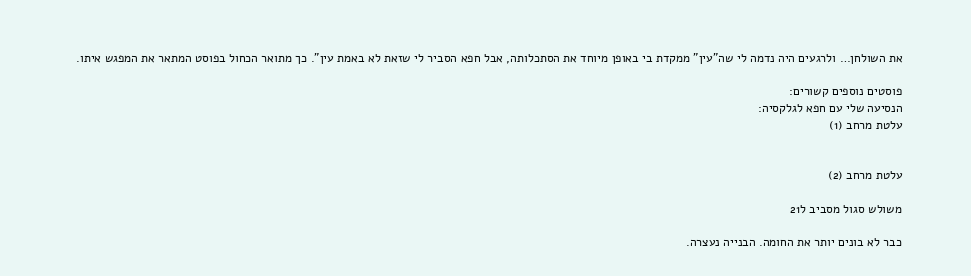את השולחן… ולרגעים היה נדמה לי שה"עין" ממקדת בי באופן מיוחד את הסתכלותה, אבל חפא הסביר לי שזאת לא באמת עין". כך מתואר הכחול בפוסט המתאר את המפגש איתו.

פוסטים נוספים קשורים:
הנסיעה שלי עם חפא לגלקסיה:
עלטת מרחב (1)


עלטת מרחב (2)

משולש סגול מסביב ל21

כבר לא בונים יותר את החומה. הבנייה נעצרה.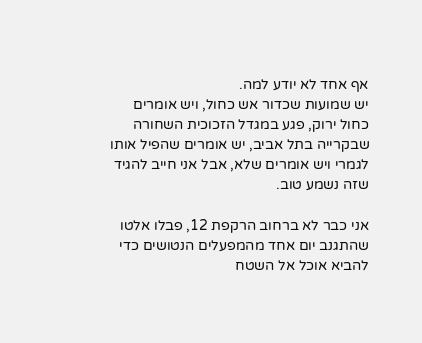אף אחד לא יודע למה.
יש שמועות שכדור אש כחול, ויש אומרים כחול ירוק, פגע במגדל הזכוכית השחורה שבקרייה בתל אביב, יש אומרים שהפיל אותו לגמרי ויש אומרים שלא, אבל אני חייב להגיד שזה נשמע טוב.

אני כבר לא ברחוב הרקפת 12, פבלו אלטו שהתגנב יום אחד מהמפעלים הנטושים כדי להביא אוכל אל השטח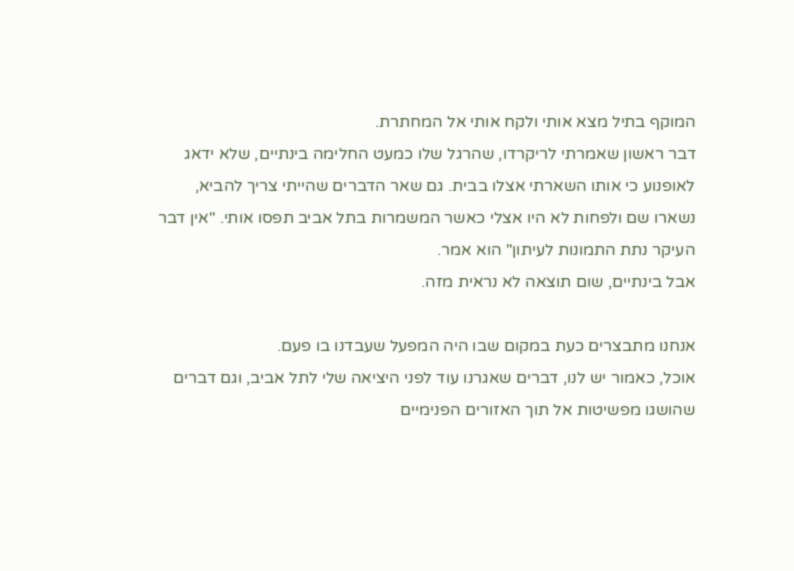המוקף בתיל מצא אותי ולקח אותי אל המחתרת.
דבר ראשון שאמרתי לריקרדו, שהרגל שלו כמעט החלימה בינתיים, שלא ידאג לאופנוע כי אותו השארתי אצלו בבית. גם שאר הדברים שהייתי צריך להביא, נשארו שם ולפחות לא היו אצלי כאשר המשמרות בתל אביב תפסו אותי. "אין דבר העיקר נתת התמונות לעיתון" הוא אמר.
אבל בינתיים, שום תוצאה לא נראית מזה.

אנחנו מתבצרים כעת במקום שבו היה המפעל שעבדנו בו פעם.
אוכל, כאמור יש לנו, דברים שאגרנו עוד לפני היציאה שלי לתל אביב, וגם דברים שהושגו מפשיטות אל תוך האזורים הפנימיים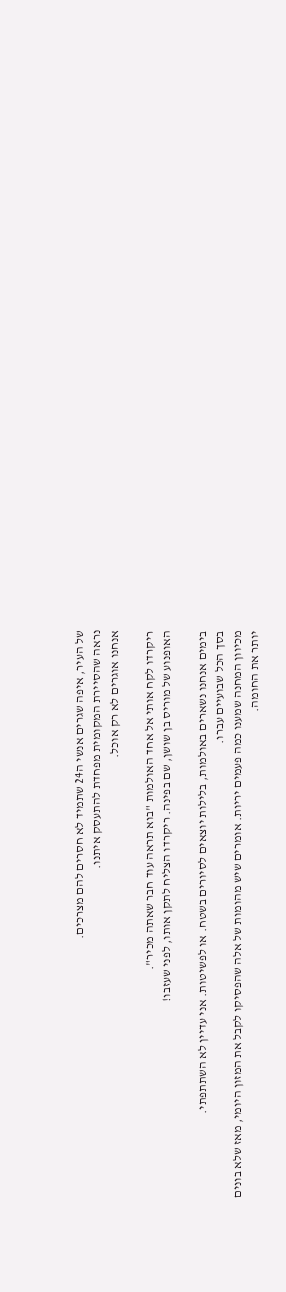של העיר, איפה שגרים אנשי ה24 שתמיד לא חסרים להם מצרכים.
נראה שהסיירת המקומית מפחדת להתעסק איתנו.
אנחנו אוגרים לא רק אוכל.

ריקרדו לקח אותי אל אחד האולמות "בוא תראה עוד חבר שאתה מכיר".
האופנוע של מוריס בן שושן, שם בפינה. ריקרדו הצליח לתקן אותו, לפני שעזבו!

בימים אנחנו נשארים באולמות, בלילות יוצאים לסיורים בשטח. או לפשיטות. אני עדיין לא השתתפתי.
בסך הכל שבועיים עברו.
מכיוון המחנה שמענו כמה פעמים יריות. אומרים שיש מהומות של אלה שהפסיקו לקבל את המזון היומי, מאז שלא בונים יותר את החומה.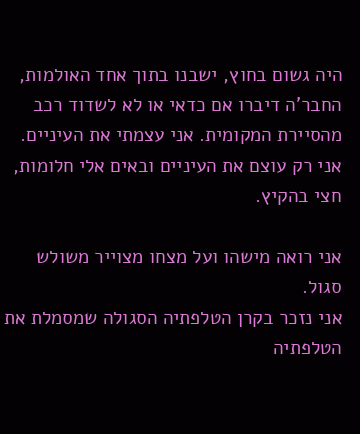היה גשום בחוץ, ישבנו בתוך אחד האולמות, החבר'ה דיברו אם כדאי או לא לשדוד רכב מהסיירת המקומית. אני עצמתי את העיניים.
אני רק עוצם את העיניים ובאים אלי חלומות, חצי בהקיץ.

אני רואה מישהו ועל מצחו מצוייר משולש סגול.
אני נזכר בקרן הטלפתיה הסגולה שמסמלת את הטלפתיה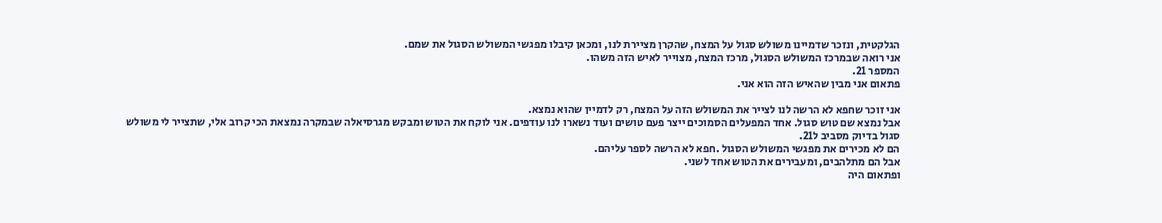הגלקטית, ונזכר שדמיינו משולש סגול על המצח, שהקרן מציירת לנו, ומכאן קיבלו מפגשי המשולש הסגול את שמם.
אני רואה שבמרכז המשולש הסגול, מרכז המצח, מצוייר לאיש הזה משהו.
המספר 21.
פתאום אני מבין שהאיש הזה הוא אני.

אני זוכר שחפא לא הרשה לנו לצייר את המשולש הזה על המצח, רק לדמיין שהוא נמצא.
אבל נמצא שם טוש סגול. אחד המפעלים הסמוכים ייצר פעם טושים ועוד נשארו לנו עודפים. אני לוקח את הטוש ומבקש מגרסיאלה שבמקרה נמצאת הכי קרוב אלי, שתצייר לי משולש סגול בדיוק מסביב ל21.
הם לא מכירים את מפגשי המשולש הסגול .חפא לא הרשה לספר עליהם.
אבל הם מתלהבים, ומעבירים את הטוש אחד לשני.
ופתאום היה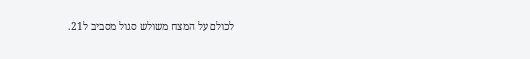לכולם על המצח משולש סגול מסביב ל21.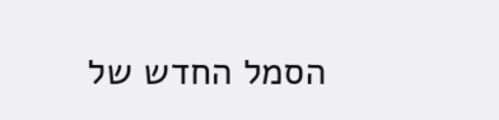הסמל החדש של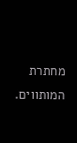מחתרת המותווים.